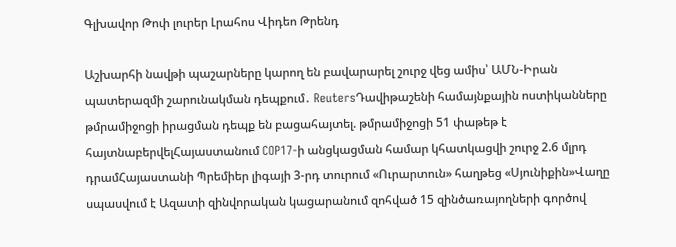Գլխավոր Թոփ լուրեր Լրահոս Վիդեո Թրենդ

Աշխարհի նավթի պաշարները կարող են բավարարել շուրջ վեց ամիս՝ ԱՄՆ-Իրան պատերազմի շարունակման դեպքում․ ReutersԴավիթաշենի համայնքային ոստիկանները թմրամիջոցի իրացման դեպք են բացահայտել. թմրամիջոցի 51 փաթեթ է հայտնաբերվելՀայաստանում COP17-ի անցկացման համար կհատկացվի շուրջ 2.6 մլրդ դրամՀայաստանի Պրեմիեր լիգայի 3-րդ տուրում «Ուրարտուն» հաղթեց «Սյունիքին»Վաղը սպասվում է Ազատի զինվորական կացարանում զոհված 15 զինծառայողների գործով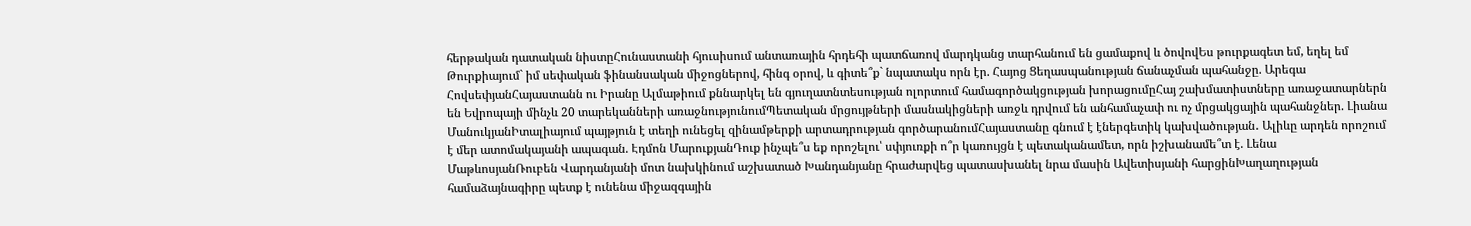հերթական դատական նիստըՀունաստանի հյուսիսում անտառային հրդեհի պատճառով մարդկանց տարհանում են ցամաքով և ծովովԵս թուրքագետ եմ, եղել եմ Թուրքիայում` իմ սեփական ֆինանսական միջոցներով, հինգ օրով, և գիտե՞ք` նպատակս որն էր. Հայոց Ցեղասպանության ճանաչման պահանջը. Արեգա ՀովսեփյանՀայաստանն ու Իրանը Ալմաթիում քննարկել են գյուղատնտեսության ոլորտում համագործակցության խորացումըՀայ շախմատիստները առաջատարներն են Եվրոպայի մինչև 20 տարեկանների առաջնությունումՊետական մրցույթների մասնակիցների առջև դրվում են անհամաչափ ու ոչ մրցակցային պահանջներ. Լիանա ՄանուկյանԻտալիայում պայթյուն է տեղի ունեցել զինամթերքի արտադրության գործարանումՀայաստանը գնում է էներգետիկ կախվածության․ Ալիևը արդեն որոշում է մեր ատոմակայանի ապագան. Էդմոն ՄարուքյանԴուք ինչպե՞ս եք որոշելու՝ սփյուռքի ո՞ր կառույցն է պետականամետ, որն իշխանամե՞տ է. Լենա ՄաթևոսյանՌուբեն Վարդանյանի մոտ նախկինում աշխատած Խանդանյանը հրաժարվեց պատասխանել նրա մասին Ավետիսյանի հարցինԽաղաղության համաձայնագիրը պետք է ունենա միջազգային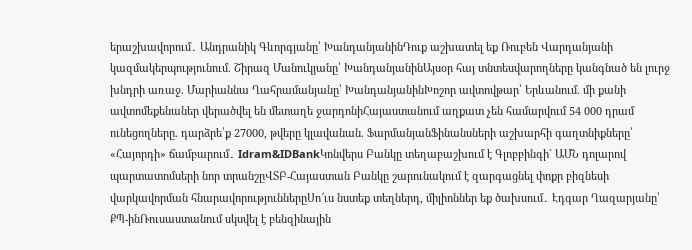երաշխավորում․ Անդրանիկ Գևորգյանը՝ ԽանդանյանինԴուք աշխատել եք Ռուբեն Վարդանյանի կազմակերպությունում. Շիրազ Մանուկյանը՝ ԽանդանյանինԱյսօր հայ տնտեսվարողները կանգնած են լուրջ խնդրի առաջ. Մարիաննա Ղահրամանյանը՝ ԽանդանյանինԽոշոր ավտովթար՝ Երևանում. մի քանի ավտոմեքենաներ վերածվել են մետաղե ջարդոնիՀայաստանում աղքատ չեն համարվում 54 000 դրամ ունեցողները. դարձրե՛ք 27000, թվերը կլավանան. ՖարմանյանՖինանսների աշխարհի գաղտնիքները՝ «Հայորդի» ճամբարում․ Idram&IDBankԿոնվերս Բանկը տեղաբաշխում է Գլոբբինգի` ԱՄՆ դոլարով պարտատոմսերի նոր տրանշըՎՏԲ-Հայաստան Բանկը շարունակում է զարգացնել փոքր բիզնեսի վարկավորման հնարավորություններըՍո՜ւս նստեք տեղներդ, միլիոններ եք ծախսում․ Էդգար Ղազարյանը՝ ՔՊ-ինՌուսաստանում սկսվել է բենզինային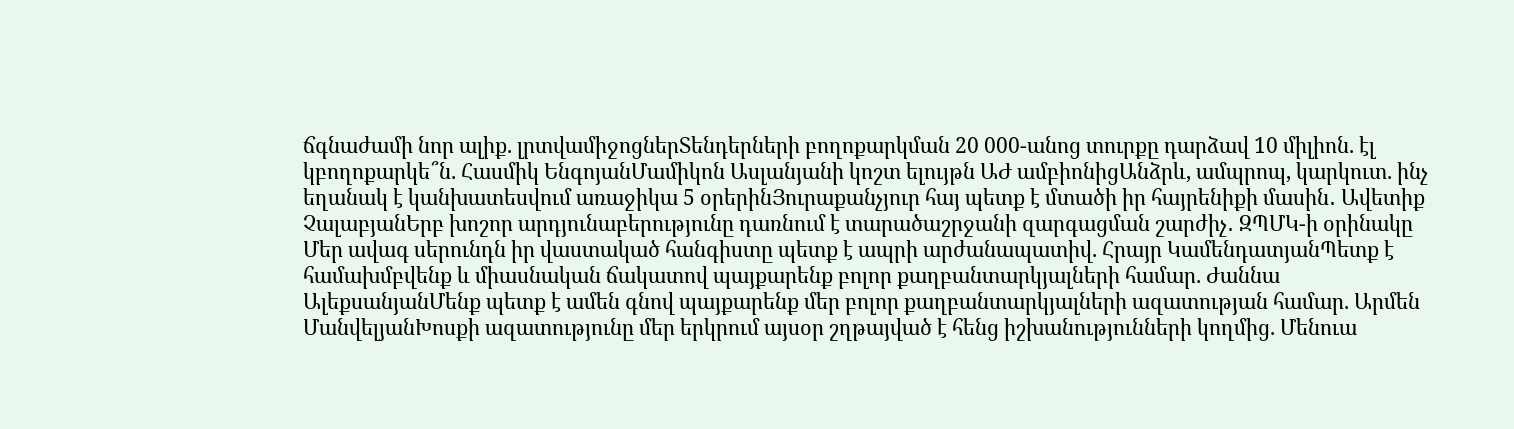ճգնաժամի նոր ալիք. լրտվամիջոցներՏենդերների բողոքարկման 20 000-անոց տուրքը դարձավ 10 միլիոն. էլ կբողոքարկե՞ն. Հասմիկ ԵնգոյանՄամիկոն Ասլանյանի կոշտ ելույթն ԱԺ ամբիոնիցԱնձրև, ամպրոպ, կարկուտ. ինչ եղանակ է կանխատեսվում առաջիկա 5 օրերինՅուրաքանչյուր հայ պետք է մտածի իր հայրենիքի մասին․ Ավետիք ՉալաբյանԵրբ խոշոր արդյունաբերությունը դառնում է տարածաշրջանի զարգացման շարժիչ․ ԶՊՄԿ-ի օրինակը Մեր ավագ սերունդն իր վաստակած հանգիստը պետք է ապրի արժանապատիվ. Հրայր ԿամենդատյանՊետք է համախմբվենք և միասնական ճակատով պայքարենք բոլոր քաղբանտարկյալների համար. Ժաննա ԱլեքսանյանՄենք պետք է ամեն գնով պայքարենք մեր բոլոր քաղբանտարկյալների ազատության համար. Արմեն ՄանվելյանԽոսքի ազատությունը մեր երկրում այսօր շղթայված է հենց իշխանությունների կողմից. Մենուա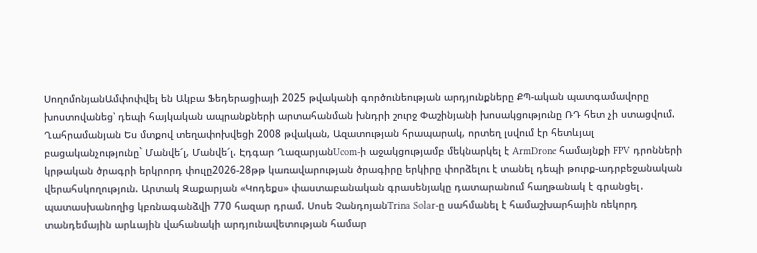ՍողոմոնյանԱմփոփվել են Ակբա Ֆեդերացիայի 2025 թվականի գործունեության արդյունքները ՔՊ-ական պատգամավորը խոստովանեց՝ դեպի հայկական ապրանքների արտահանման խնդրի շուրջ Փաշինյանի խոսակցությունը ՌԴ հետ չի ստացվում. Ղահրամանյան Ես մտքով տեղափոխվեցի 2008 թվական, Ազատության հրապարակ, որտեղ լսվում էր հետևյալ բացականչությունը` Մանվե՜լ, Մանվե՜լ. Էդգար ՂազարյանUcom-ի աջակցությամբ մեկնարկել է ArmDrone համայնքի FPV դրոնների կրթական ծրագրի երկրորդ փուլը2026-28թթ կառավարության ծրագիրը երկիրը փորձելու է տանել դեպի թուրք-ադրբեջանական վերահսկողություն. Արտակ Զաքարյան «Կոդեքս» փաստաբանական գրասենյակը դատարանում հաղթանակ է գրանցել․ պատասխանողից կբռնագանձվի 770 հազար դրամ. Սոսե ՉանդոյանTrina Solar-ը սահմանել է համաշխարհային ռեկորդ տանդեմային արևային վահանակի արդյունավետության համար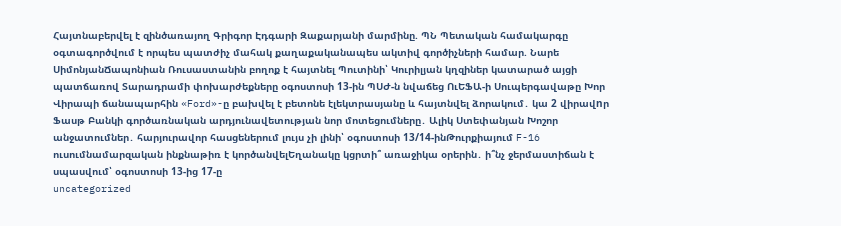Հայտնաբերվել է զինծառայող Գրիգոր Էդգարի Զաքարյանի մարմինը. ՊՆ Պետական համակարգը օգտագործվում է որպես պատժիչ մահակ քաղաքականապես ակտիվ գործիչների համար. Նարե ՍիմոնյանՃապոնիան Ռուսաստանին բողոք է հայտնել Պուտինի՝ Կուրիլյան կղզիներ կատարած այցի պատճառով Տարադրամի փոխարժեքները օգոստոսի 13-ին ՊՍԺ-ն նվաճեց ՈւԵՖԱ-ի Սուպերգավաթը Խոր Վիրապի ճանապարհին «Ford»-ը բախվել է բետոնե էլեկտրասյանը և հայտնվել ձորակում․ կա 2 վիրավnր Ֆասթ Բանկի գործառնական արդյունավետության նոր մոտեցումները․ Ալիկ Ստեփանյան Խոշոր անջատումներ․ հարյուրավոր հասցեներում լույս չի լինի՝ օգոստոսի 13/14-ինԹուրքիայում F-16 ուսումնամարզական ինքնաթիռ է կործանվելԵղանակը կցրտի՞ առաջիկա օրերին․ ի՞նչ ջերմաստիճան է սպասվում՝ օգոստոսի 13-ից 17-ը
uncategorized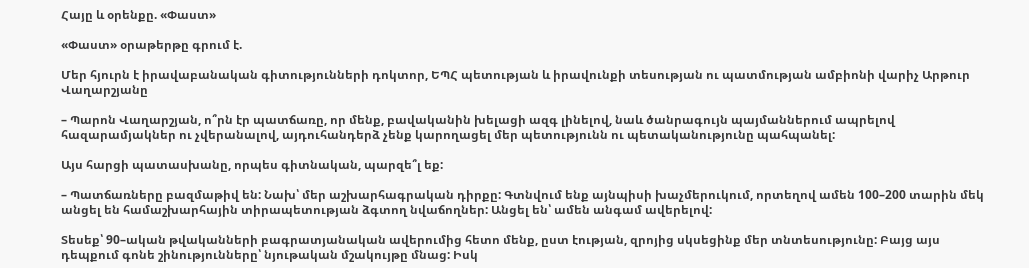Հայը և օրենքը. «Փաստ»

«Փաստ» օրաթերթը գրում է.

Մեր հյուրն է իրավաբանական գիտությունների դոկտոր, ԵՊՀ պետության և իրավունքի տեսության ու պատմության ամբիոնի վարիչ Արթուր Վաղարշյանը

– Պարոն Վաղարշյան, ո՞րն էր պատճառը, որ մենք, բավականին խելացի ազգ լինելով, նաև ծանրագույն պայմաններում ապրելով հազարամյակներ ու չվերանալով, այդուհանդերձ չենք կարողացել մեր պետությունն ու պետականությունը պահպանել:

Այս հարցի պատասխանը, որպես գիտնական, պարզե՞լ եք:

– Պատճառները բազմաթիվ են: Նախ՝ մեր աշխարհագրական դիրքը: Գտնվում ենք այնպիսի խաչմերուկում, որտեղով ամեն 100–200 տարին մեկ անցել են համաշխարհային տիրապետության ձգտող նվաճողներ: Անցել են՝ ամեն անգամ ավերելով:

Տեսեք՝ 90–ական թվականների բագրատյանական ավերումից հետո մենք, ըստ էության, զրոյից սկսեցինք մեր տնտեսությունը: Բայց այս դեպքում գոնե շինությունները՝ նյութական մշակույթը մնաց: Իսկ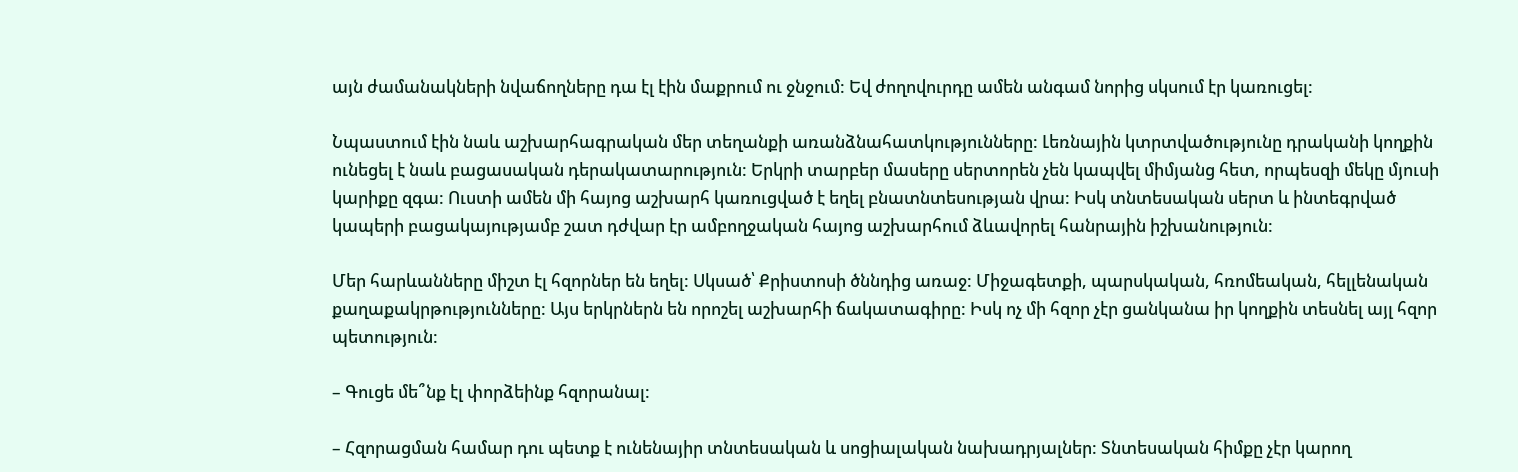այն ժամանակների նվաճողները դա էլ էին մաքրում ու ջնջում: Եվ ժողովուրդը ամեն անգամ նորից սկսում էր կառուցել:

Նպաստում էին նաև աշխարհագրական մեր տեղանքի առանձնահատկությունները: Լեռնային կտրտվածությունը դրականի կողքին ունեցել է նաև բացասական դերակատարություն: Երկրի տարբեր մասերը սերտորեն չեն կապվել միմյանց հետ, որպեսզի մեկը մյուսի կարիքը զգա: Ուստի ամեն մի հայոց աշխարհ կառուցված է եղել բնատնտեսության վրա: Իսկ տնտեսական սերտ և ինտեգրված կապերի բացակայությամբ շատ դժվար էր ամբողջական հայոց աշխարհում ձևավորել հանրային իշխանություն:

Մեր հարևանները միշտ էլ հզորներ են եղել: Սկսած՝ Քրիստոսի ծննդից առաջ: Միջագետքի, պարսկական, հռոմեական, հելլենական քաղաքակրթությունները: Այս երկրներն են որոշել աշխարհի ճակատագիրը: Իսկ ոչ մի հզոր չէր ցանկանա իր կողքին տեսնել այլ հզոր պետություն:

– Գուցե մե՞նք էլ փորձեինք հզորանալ:

– Հզորացման համար դու պետք է ունենայիր տնտեսական և սոցիալական նախադրյալներ: Տնտեսական հիմքը չէր կարող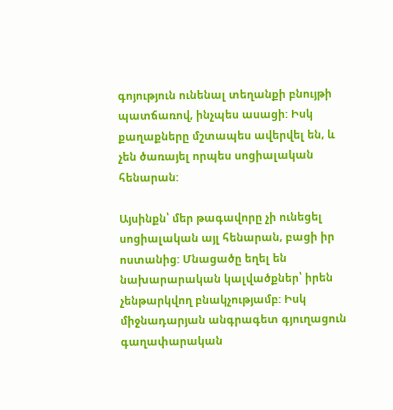գոյություն ունենալ տեղանքի բնույթի պատճառով, ինչպես ասացի: Իսկ քաղաքները մշտապես ավերվել են, և չեն ծառայել որպես սոցիալական հենարան:

Այսինքն՝ մեր թագավորը չի ունեցել սոցիալական այլ հենարան, բացի իր ոստանից: Մնացածը եղել են նախարարական կալվածքներ՝ իրեն չենթարկվող բնակչությամբ: Իսկ միջնադարյան անգրագետ գյուղացուն գաղափարական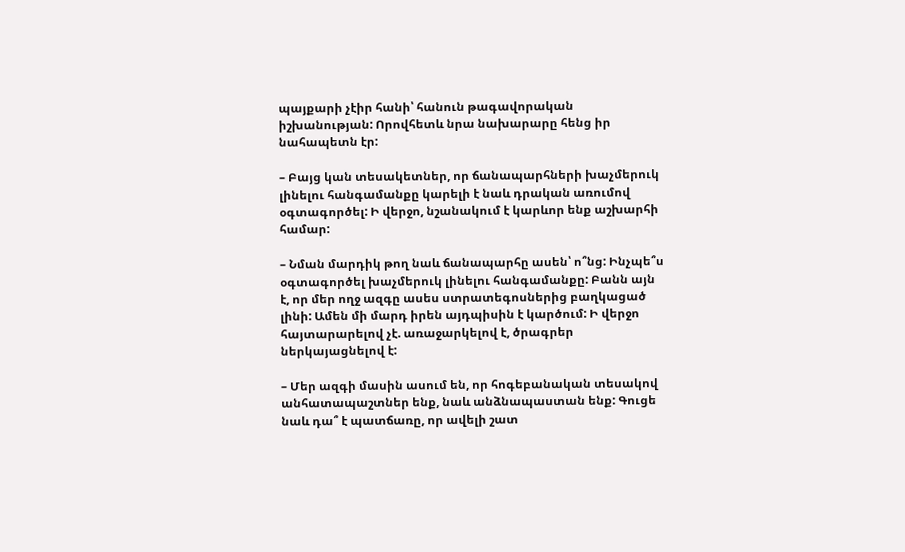պայքարի չէիր հանի՝ հանուն թագավորական իշխանության: Որովհետև նրա նախարարը հենց իր նահապետն էր:

– Բայց կան տեսակետներ, որ ճանապարհների խաչմերուկ լինելու հանգամանքը կարելի է նաև դրական առումով օգտագործել: Ի վերջո, նշանակում է կարևոր ենք աշխարհի համար:

– Նման մարդիկ թող նաև ճանապարհը ասեն՝ ո՞նց: Ինչպե՞ս օգտագործել խաչմերուկ լինելու հանգամանքը: Բանն այն է, որ մեր ողջ ազգը ասես ստրատեգոսներից բաղկացած լինի: Ամեն մի մարդ իրեն այդպիսին է կարծում: Ի վերջո հայտարարելով չէ. առաջարկելով է, ծրագրեր ներկայացնելով է:

– Մեր ազգի մասին ասում են, որ հոգեբանական տեսակով անհատապաշտներ ենք, նաև անձնապաստան ենք: Գուցե նաև դա՞ է պատճառը, որ ավելի շատ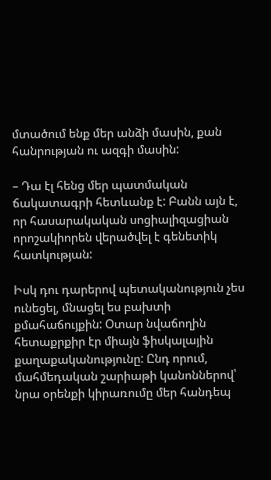մտածում ենք մեր անձի մասին, քան հանրության ու ազգի մասին:

– Դա էլ հենց մեր պատմական ճակատագրի հետևանք է: Բանն այն է, որ հասարակական սոցիալիզացիան որոշակիորեն վերածվել է գենետիկ հատկության:

Իսկ դու դարերով պետականություն չես ունեցել, մնացել ես բախտի քմահաճույքին: Օտար նվաճողին հետաքրքիր էր միայն ֆիսկալային քաղաքականությունը: Ընդ որում, մահմեդական շարիաթի կանոններով՝ նրա օրենքի կիրառումը մեր հանդեպ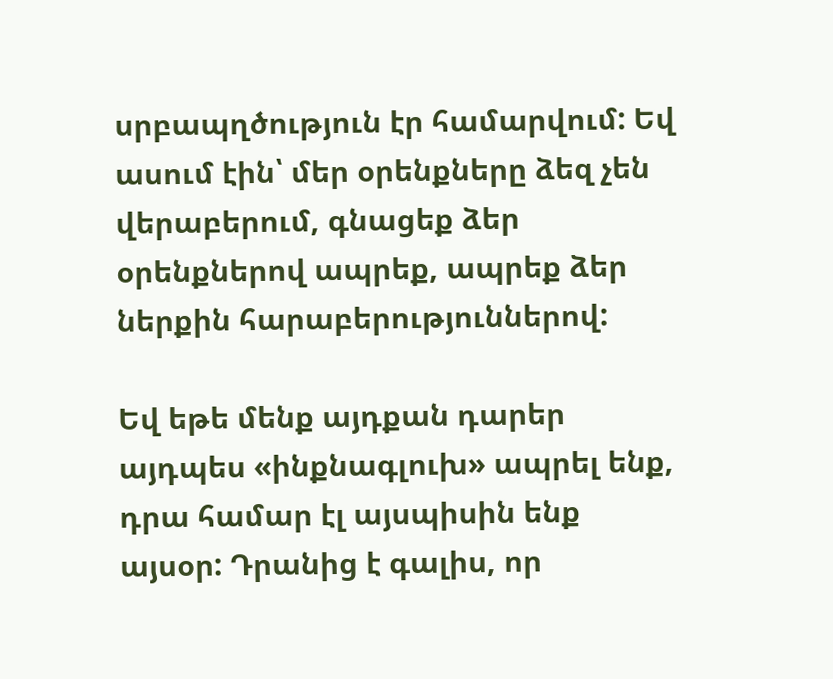սրբապղծություն էր համարվում: Եվ ասում էին՝ մեր օրենքները ձեզ չեն վերաբերում, գնացեք ձեր օրենքներով ապրեք, ապրեք ձեր ներքին հարաբերություններով:

Եվ եթե մենք այդքան դարեր այդպես «ինքնագլուխ» ապրել ենք, դրա համար էլ այսպիսին ենք այսօր: Դրանից է գալիս, որ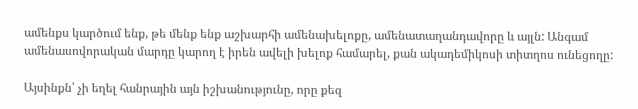ամենքս կարծում ենք, թե մենք ենք աշխարհի ամենախելոքը, ամենատաղանդավորը և այլն: Անգամ ամենասովորական մարդը կարող է իրեն ավելի խելոք համարել, քան ակադեմիկոսի տիտղոս ունեցողը:

Այսինքն՝ չի եղել հանրային այն իշխանությունը, որը քեզ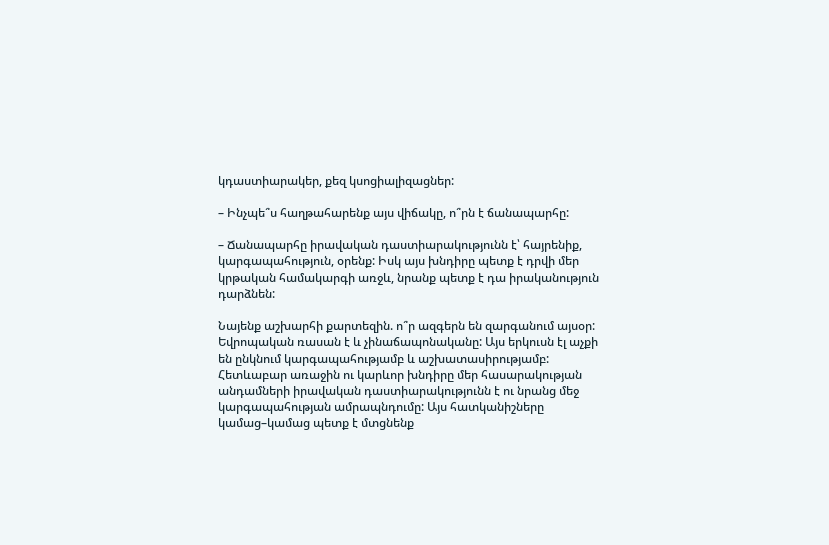կդաստիարակեր, քեզ կսոցիալիզացներ:

– Ինչպե՞ս հաղթահարենք այս վիճակը, ո՞րն է ճանապարհը:

– Ճանապարհը իրավական դաստիարակությունն է՝ հայրենիք, կարգապահություն, օրենք: Իսկ այս խնդիրը պետք է դրվի մեր կրթական համակարգի առջև, նրանք պետք է դա իրականություն դարձնեն:

Նայենք աշխարհի քարտեզին. ո՞ր ազգերն են զարգանում այսօր: Եվրոպական ռասան է և չինաճապոնականը: Այս երկուսն էլ աչքի են ընկնում կարգապահությամբ և աշխատասիրությամբ: Հետևաբար առաջին ու կարևոր խնդիրը մեր հասարակության անդամների իրավական դաստիարակությունն է ու նրանց մեջ կարգապահության ամրապնդումը: Այս հատկանիշները կամաց–կամաց պետք է մտցնենք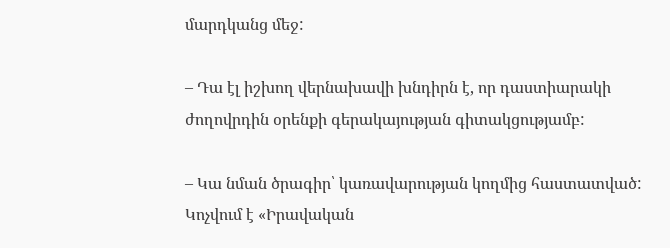մարդկանց մեջ:

– Դա էլ իշխող վերնախավի խնդիրն է, որ դաստիարակի ժողովրդին օրենքի գերակայության գիտակցությամբ:

– Կա նման ծրագիր՝ կառավարության կողմից հաստատված: Կոչվում է «Իրավական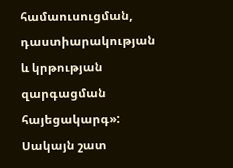համաուսուցման, դաստիարակության և կրթության զարգացման հայեցակարգ»: Սակայն շատ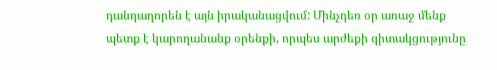դանդաղորեն է այն իրականացվում: Մինչդեռ օր առաջ մենք պետք է կարողանանք օրենքի, որպես արժեքի գիտակցությունը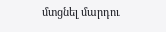մտցնել մարդու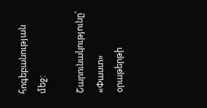հոգեբանության մեջ:

Շարունակությունը՝ «Փաստ» օրաթերթի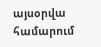այսօրվա համարում